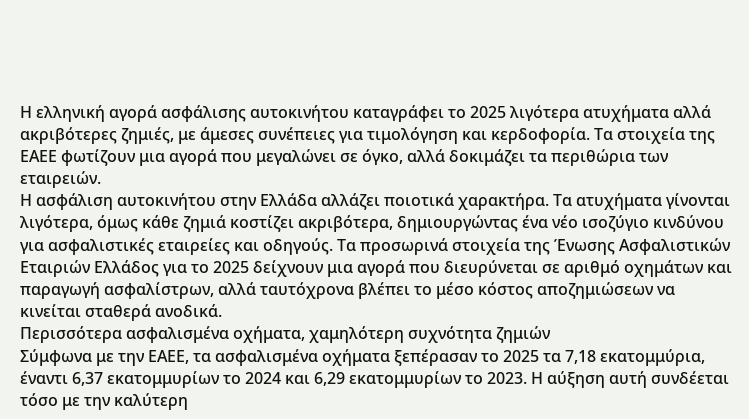Η ελληνική αγορά ασφάλισης αυτοκινήτου καταγράφει το 2025 λιγότερα ατυχήματα αλλά ακριβότερες ζημιές, με άμεσες συνέπειες για τιμολόγηση και κερδοφορία. Τα στοιχεία της ΕΑΕΕ φωτίζουν μια αγορά που μεγαλώνει σε όγκο, αλλά δοκιμάζει τα περιθώρια των εταιρειών.
Η ασφάλιση αυτοκινήτου στην Ελλάδα αλλάζει ποιοτικά χαρακτήρα. Τα ατυχήματα γίνονται λιγότερα, όμως κάθε ζημιά κοστίζει ακριβότερα, δημιουργώντας ένα νέο ισοζύγιο κινδύνου για ασφαλιστικές εταιρείες και οδηγούς. Τα προσωρινά στοιχεία της Ένωσης Ασφαλιστικών Εταιριών Ελλάδος για το 2025 δείχνουν μια αγορά που διευρύνεται σε αριθμό οχημάτων και παραγωγή ασφαλίστρων, αλλά ταυτόχρονα βλέπει το μέσο κόστος αποζημιώσεων να κινείται σταθερά ανοδικά.
Περισσότερα ασφαλισμένα οχήματα, χαμηλότερη συχνότητα ζημιών
Σύμφωνα με την ΕΑΕΕ, τα ασφαλισμένα οχήματα ξεπέρασαν το 2025 τα 7,18 εκατομμύρια, έναντι 6,37 εκατομμυρίων το 2024 και 6,29 εκατομμυρίων το 2023. Η αύξηση αυτή συνδέεται τόσο με την καλύτερη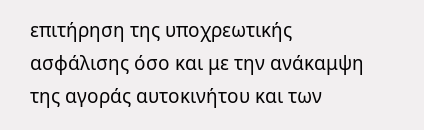επιτήρηση της υποχρεωτικής ασφάλισης όσο και με την ανάκαμψη της αγοράς αυτοκινήτου και των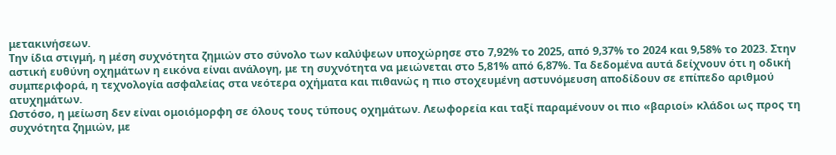μετακινήσεων.
Την ίδια στιγμή, η μέση συχνότητα ζημιών στο σύνολο των καλύψεων υποχώρησε στο 7,92% το 2025, από 9,37% το 2024 και 9,58% το 2023. Στην αστική ευθύνη οχημάτων η εικόνα είναι ανάλογη, με τη συχνότητα να μειώνεται στο 5,81% από 6,87%. Τα δεδομένα αυτά δείχνουν ότι η οδική συμπεριφορά, η τεχνολογία ασφαλείας στα νεότερα οχήματα και πιθανώς η πιο στοχευμένη αστυνόμευση αποδίδουν σε επίπεδο αριθμού ατυχημάτων.
Ωστόσο, η μείωση δεν είναι ομοιόμορφη σε όλους τους τύπους οχημάτων. Λεωφορεία και ταξί παραμένουν οι πιο «βαριοί» κλάδοι ως προς τη συχνότητα ζημιών, με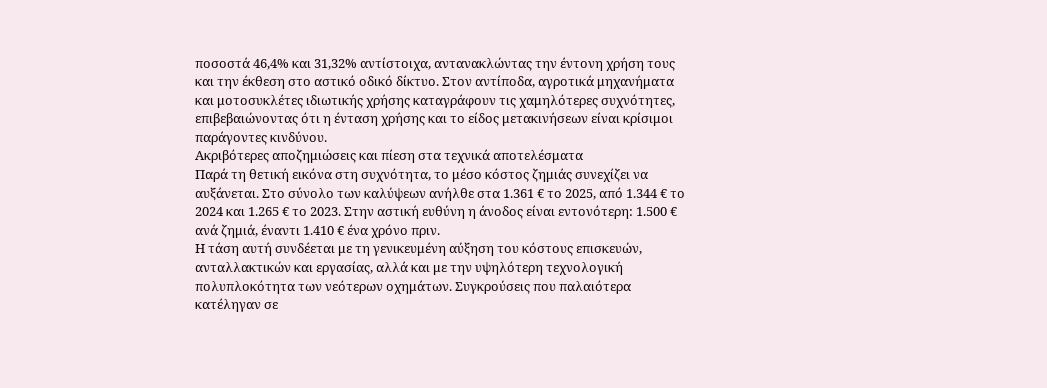ποσοστά 46,4% και 31,32% αντίστοιχα, αντανακλώντας την έντονη χρήση τους και την έκθεση στο αστικό οδικό δίκτυο. Στον αντίποδα, αγροτικά μηχανήματα και μοτοσυκλέτες ιδιωτικής χρήσης καταγράφουν τις χαμηλότερες συχνότητες, επιβεβαιώνοντας ότι η ένταση χρήσης και το είδος μετακινήσεων είναι κρίσιμοι παράγοντες κινδύνου.
Ακριβότερες αποζημιώσεις και πίεση στα τεχνικά αποτελέσματα
Παρά τη θετική εικόνα στη συχνότητα, το μέσο κόστος ζημιάς συνεχίζει να αυξάνεται. Στο σύνολο των καλύψεων ανήλθε στα 1.361 € το 2025, από 1.344 € το 2024 και 1.265 € το 2023. Στην αστική ευθύνη η άνοδος είναι εντονότερη: 1.500 € ανά ζημιά, έναντι 1.410 € ένα χρόνο πριν.
Η τάση αυτή συνδέεται με τη γενικευμένη αύξηση του κόστους επισκευών, ανταλλακτικών και εργασίας, αλλά και με την υψηλότερη τεχνολογική πολυπλοκότητα των νεότερων οχημάτων. Συγκρούσεις που παλαιότερα κατέληγαν σε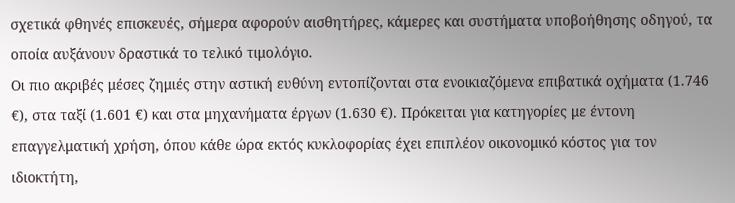σχετικά φθηνές επισκευές, σήμερα αφορούν αισθητήρες, κάμερες και συστήματα υποβοήθησης οδηγού, τα οποία αυξάνουν δραστικά το τελικό τιμολόγιο.
Οι πιο ακριβές μέσες ζημιές στην αστική ευθύνη εντοπίζονται στα ενοικιαζόμενα επιβατικά οχήματα (1.746 €), στα ταξί (1.601 €) και στα μηχανήματα έργων (1.630 €). Πρόκειται για κατηγορίες με έντονη επαγγελματική χρήση, όπου κάθε ώρα εκτός κυκλοφορίας έχει επιπλέον οικονομικό κόστος για τον ιδιοκτήτη,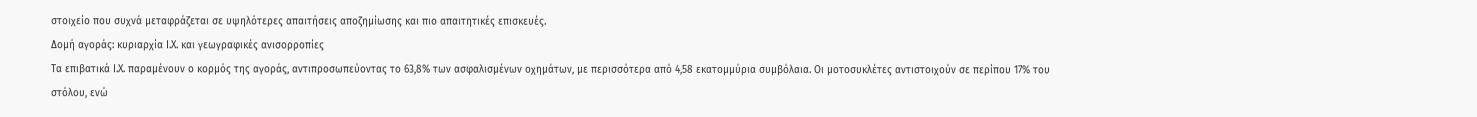στοιχείο που συχνά μεταφράζεται σε υψηλότερες απαιτήσεις αποζημίωσης και πιο απαιτητικές επισκευές.
Δομή αγοράς: κυριαρχία Ι.Χ. και γεωγραφικές ανισορροπίες
Τα επιβατικά Ι.Χ. παραμένουν ο κορμός της αγοράς, αντιπροσωπεύοντας το 63,8% των ασφαλισμένων οχημάτων, με περισσότερα από 4,58 εκατομμύρια συμβόλαια. Οι μοτοσυκλέτες αντιστοιχούν σε περίπου 17% του στόλου, ενώ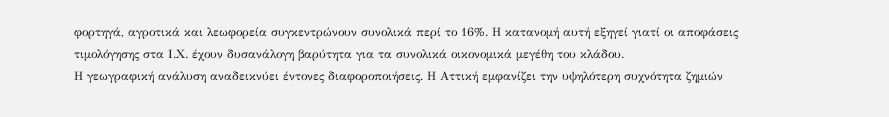φορτηγά, αγροτικά και λεωφορεία συγκεντρώνουν συνολικά περί το 16%. Η κατανομή αυτή εξηγεί γιατί οι αποφάσεις τιμολόγησης στα Ι.Χ. έχουν δυσανάλογη βαρύτητα για τα συνολικά οικονομικά μεγέθη του κλάδου.
Η γεωγραφική ανάλυση αναδεικνύει έντονες διαφοροποιήσεις. Η Αττική εμφανίζει την υψηλότερη συχνότητα ζημιών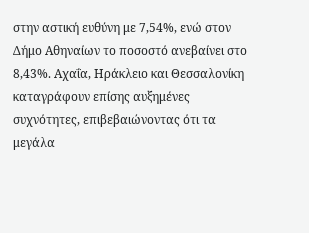στην αστική ευθύνη με 7,54%, ενώ στον Δήμο Αθηναίων το ποσοστό ανεβαίνει στο 8,43%. Αχαΐα, Ηράκλειο και Θεσσαλονίκη καταγράφουν επίσης αυξημένες συχνότητες, επιβεβαιώνοντας ότι τα μεγάλα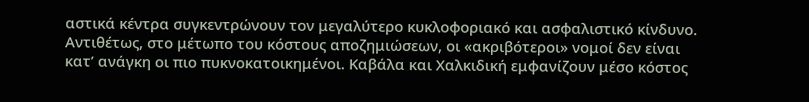αστικά κέντρα συγκεντρώνουν τον μεγαλύτερο κυκλοφοριακό και ασφαλιστικό κίνδυνο.
Αντιθέτως, στο μέτωπο του κόστους αποζημιώσεων, οι «ακριβότεροι» νομοί δεν είναι κατ’ ανάγκη οι πιο πυκνοκατοικημένοι. Καβάλα και Χαλκιδική εμφανίζουν μέσο κόστος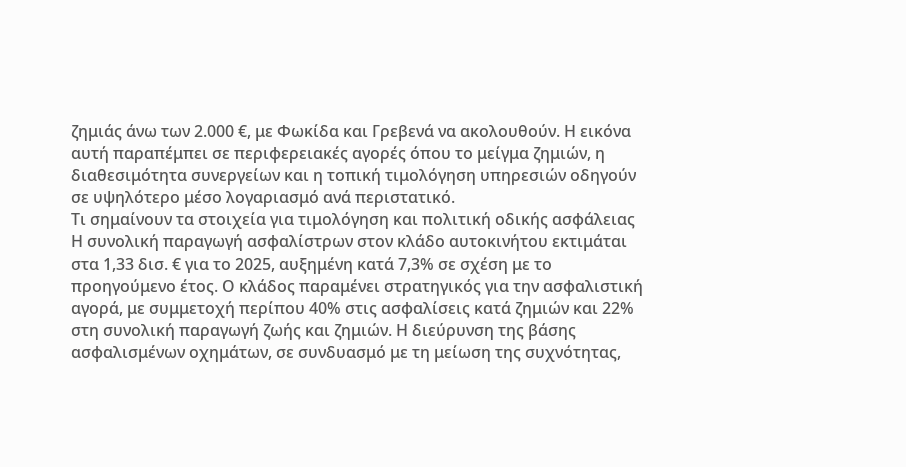ζημιάς άνω των 2.000 €, με Φωκίδα και Γρεβενά να ακολουθούν. Η εικόνα αυτή παραπέμπει σε περιφερειακές αγορές όπου το μείγμα ζημιών, η διαθεσιμότητα συνεργείων και η τοπική τιμολόγηση υπηρεσιών οδηγούν σε υψηλότερο μέσο λογαριασμό ανά περιστατικό.
Τι σημαίνουν τα στοιχεία για τιμολόγηση και πολιτική οδικής ασφάλειας
Η συνολική παραγωγή ασφαλίστρων στον κλάδο αυτοκινήτου εκτιμάται στα 1,33 δισ. € για το 2025, αυξημένη κατά 7,3% σε σχέση με το προηγούμενο έτος. Ο κλάδος παραμένει στρατηγικός για την ασφαλιστική αγορά, με συμμετοχή περίπου 40% στις ασφαλίσεις κατά ζημιών και 22% στη συνολική παραγωγή ζωής και ζημιών. Η διεύρυνση της βάσης ασφαλισμένων οχημάτων, σε συνδυασμό με τη μείωση της συχνότητας,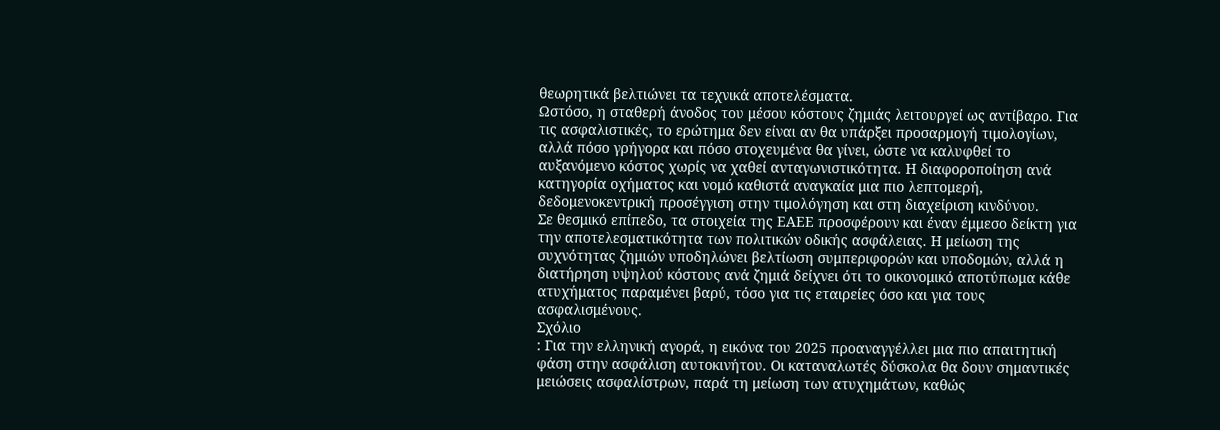θεωρητικά βελτιώνει τα τεχνικά αποτελέσματα.
Ωστόσο, η σταθερή άνοδος του μέσου κόστους ζημιάς λειτουργεί ως αντίβαρο. Για τις ασφαλιστικές, το ερώτημα δεν είναι αν θα υπάρξει προσαρμογή τιμολογίων, αλλά πόσο γρήγορα και πόσο στοχευμένα θα γίνει, ώστε να καλυφθεί το αυξανόμενο κόστος χωρίς να χαθεί ανταγωνιστικότητα. Η διαφοροποίηση ανά κατηγορία οχήματος και νομό καθιστά αναγκαία μια πιο λεπτομερή, δεδομενοκεντρική προσέγγιση στην τιμολόγηση και στη διαχείριση κινδύνου.
Σε θεσμικό επίπεδο, τα στοιχεία της ΕΑΕΕ προσφέρουν και έναν έμμεσο δείκτη για την αποτελεσματικότητα των πολιτικών οδικής ασφάλειας. Η μείωση της συχνότητας ζημιών υποδηλώνει βελτίωση συμπεριφορών και υποδομών, αλλά η διατήρηση υψηλού κόστους ανά ζημιά δείχνει ότι το οικονομικό αποτύπωμα κάθε ατυχήματος παραμένει βαρύ, τόσο για τις εταιρείες όσο και για τους ασφαλισμένους.
Σχόλιο
: Για την ελληνική αγορά, η εικόνα του 2025 προαναγγέλλει μια πιο απαιτητική φάση στην ασφάλιση αυτοκινήτου. Οι καταναλωτές δύσκολα θα δουν σημαντικές μειώσεις ασφαλίστρων, παρά τη μείωση των ατυχημάτων, καθώς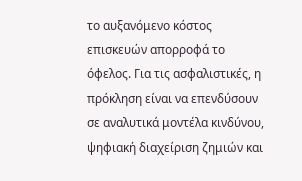το αυξανόμενο κόστος επισκευών απορροφά το όφελος. Για τις ασφαλιστικές, η πρόκληση είναι να επενδύσουν σε αναλυτικά μοντέλα κινδύνου, ψηφιακή διαχείριση ζημιών και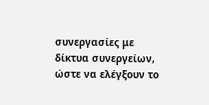συνεργασίες με δίκτυα συνεργείων, ώστε να ελέγξουν το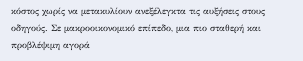κόστος χωρίς να μετακυλίουν ανεξέλεγκτα τις αυξήσεις στους οδηγούς. Σε μακροοικονομικό επίπεδο, μια πιο σταθερή και προβλέψιμη αγορά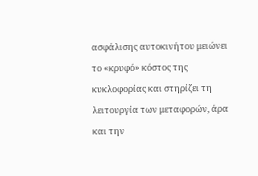ασφάλισης αυτοκινήτου μειώνει το «κρυφό» κόστος της κυκλοφορίας και στηρίζει τη λειτουργία των μεταφορών, άρα και την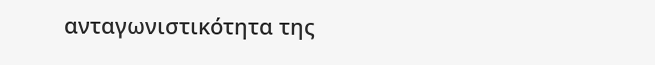ανταγωνιστικότητα της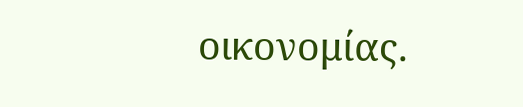οικονομίας.